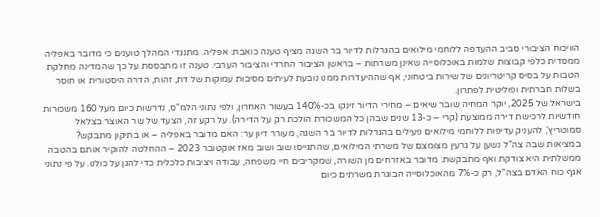הוויכוח הציבורי סביב ההעדפה ללוחמי מילואים בהגרלות לדיור בר השגה מציף טענה כואבת: אפליה. מתנגדי המהלך טוענים כי מדובר באפליה ממסדית כלפי קבוצות שלמות באוכלוסייה שאינן משרתות – בראשן הציבור החרדי והציבור הערבי. טענה זו מתבססת על כך שהמדינה מחלקת הטבות על בסיס קריטריונים של שירות ביטחוני, אף שההיעדרות ממנו נובעת לעיתים מסיבות עמוקות של דת, זהות, הדרה היסטורית או חוסר בשלות חברתית ופוליטית לפתרון.
בישראל של 2025, יוקר המחיה שובר שיאים – מחירי הדיור זינקו בכ-140% בעשור האחרון, ולפי נתוני הלמ"ס, נדרשות כיום מעל 160 משכורות חודשיות לרכישת דירה ממוצעת (קרי – כ-13 שנים שבהן כל המשכורת הולכת רק על הדירה). על רקע זה, הצעד של שר האוצר בצלאל סמוטריץ', להעניק עדיפות ללוחמי מילואים פעילים בהגרלות לדיור בר השגה, מעורר דיון ער: האם מדובר באפליה – או בתיקון מתבקש?
במציאות שבה צה"ל נשען על גרעין מצומצם של משרתי המילואים, שהתגייסו שוב ושוב מאז אוקטובר 2023 – ההחלטה להוקיר אותם בהטבה ממשלתית היא צודקת ואף מתבקשת. מדובר באזרחים מן השורה, שמקריבים חיי משפחה, עבודה ויציבות כלכלית כדי להגן על כולנו. על פי נתוני אגף כוח האדם בצה"ל, רק כ-7% מהאוכלוסייה הבוגרת משרתים כיום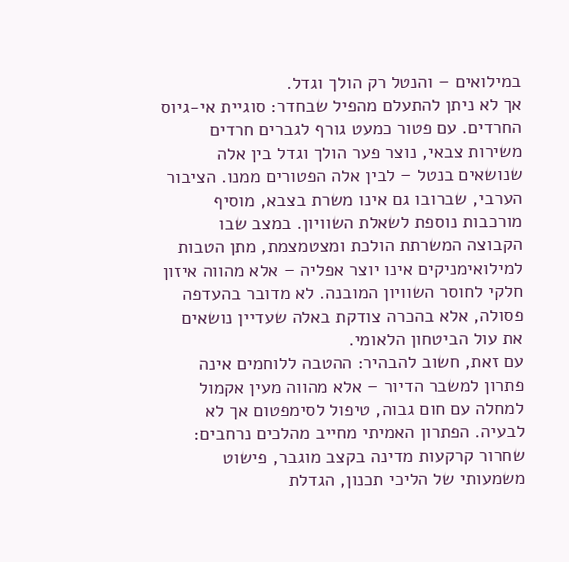במילואים – והנטל רק הולך וגדל.
אך לא ניתן להתעלם מהפיל שבחדר: סוגיית אי-גיוס החרדים. עם פטור כמעט גורף לגברים חרדים משירות צבאי, נוצר פער הולך וגדל בין אלה שנושאים בנטל – לבין אלה הפטורים ממנו. הציבור הערבי, שברובו גם אינו משרת בצבא, מוסיף מורכבות נוספת לשאלת השוויון. במצב שבו הקבוצה המשרתת הולכת ומצטמצמת, מתן הטבות למילואימניקים אינו יוצר אפליה – אלא מהווה איזון חלקי לחוסר השוויון המובנה. לא מדובר בהעדפה פסולה, אלא בהכרה צודקת באלה שעדיין נושאים את עול הביטחון הלאומי.
עם זאת, חשוב להבהיר: ההטבה ללוחמים אינה פתרון למשבר הדיור – אלא מהווה מעין אקמול למחלה עם חום גבוה, טיפול לסימפטום אך לא לבעיה. הפתרון האמיתי מחייב מהלכים נרחבים: שחרור קרקעות מדינה בקצב מוגבר, פישוט משמעותי של הליכי תכנון, הגדלת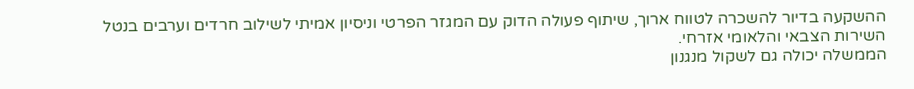ההשקעה בדיור להשכרה לטווח ארוך, שיתוף פעולה הדוק עם המגזר הפרטי וניסיון אמיתי לשילוב חרדים וערבים בנטל השירות הצבאי והלאומי אזרחי.
הממשלה יכולה גם לשקול מנגנון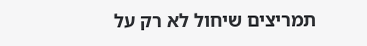תמריצים שיחול לא רק על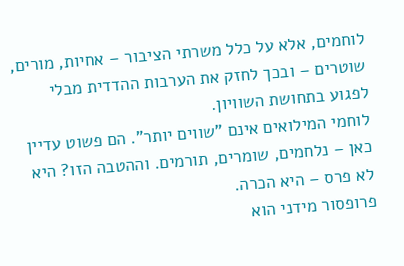לוחמים, אלא על כלל משרתי הציבור – אחיות, מורים, שוטרים – ובכך לחזק את הערבות ההדדית מבלי לפגוע בתחושת השוויון.
לוחמי המילואים אינם "שווים יותר". הם פשוט עדיין כאן – נלחמים, שומרים, תורמים. וההטבה הזו? היא לא פרס – היא הכרה.
פרופסור מידני הוא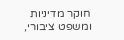חוקר מדיניות ומשפט ציבורי,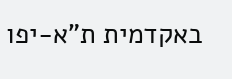באקדמית ת"א-יפו